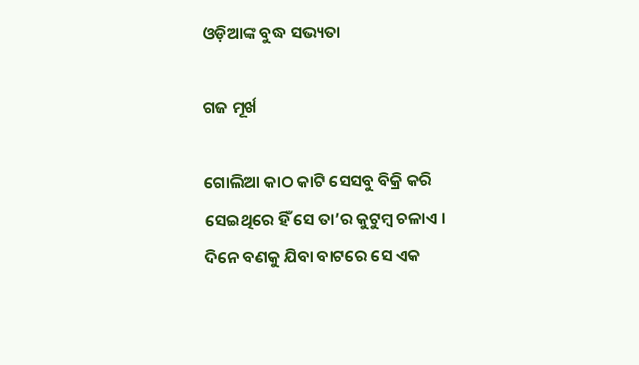ଓଡ଼ିଆଙ୍କ ବୁଦ୍ଧ ସଭ୍ୟତା

ଗଜ ମୂର୍ଖ

ଗୋଲିଆ କାଠ କାଟି ସେସବୁ ବିକ୍ରି କରି ସେଇଥିରେ ହିଁ ସେ ତା’ର କୁଟୁମ୍ବ ଚଳାଏ । ଦିନେ ବଣକୁ ଯିବା ବାଟରେ ସେ ଏକ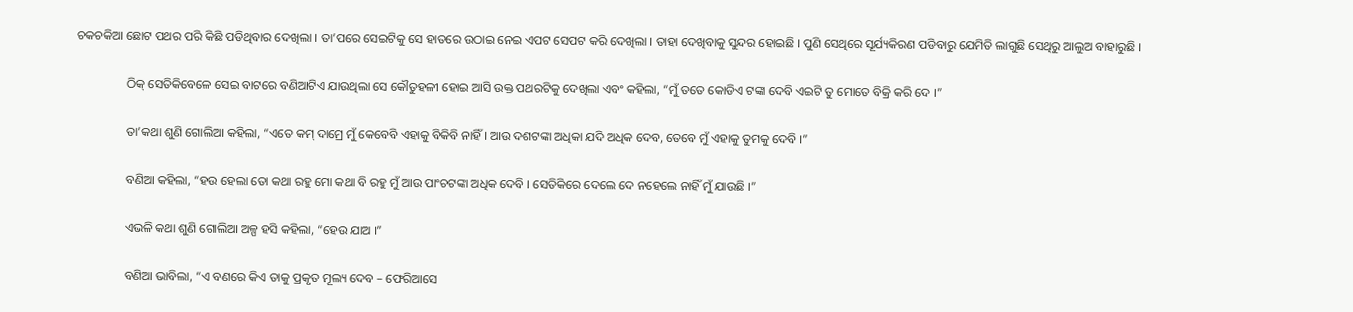ଚକଚକିଆ ଛୋଟ ପଥର ପରି କିଛି ପଡିଥିବାର ଦେଖିଲା । ତା’ପରେ ସେଇଟିକୁ ସେ ହାତରେ ଉଠାଇ ନେଇ ଏପଟ ସେପଟ କରି ଦେଖିଲା । ତାହା ଦେଖିବାକୁ ସୁନ୍ଦର ହୋଇଛି । ପୁଣି ସେଥିରେ ସୂର୍ଯ୍ୟକିରଣ ପଡିବାରୁ ଯେମିତି ଲାଗୁଛି ସେଥିରୁ ଆଲୁଅ ବାହାରୁଛି ।

                ଠିକ୍ ସେତିକିବେଳେ ସେଇ ବାଟରେ ବଣିଆଟିଏ ଯାଉଥିଲା ସେ କୌତୁହଳୀ ହୋଇ ଆସି ଉକ୍ତ ପଥରଟିକୁ ଦେଖିଲା ଏବଂ କହିଲା, “ମୁଁ ତତେ କୋଡିଏ ଟଙ୍କା ଦେବି ଏଇଟି ତୁ ମୋତେ ବିକ୍ରି କରି ଦେ ।”

                ତା’କଥା ଶୁଣି ଗୋଲିଆ କହିଲା, “ଏତେ କମ୍ ଦାମ୍ରେ ମୁଁ କେବେବି ଏହାକୁ ବିକିବି ନାହିଁ । ଆଉ ଦଶଟଙ୍କା ଅଧିକା ଯଦି ଅଧିକ ଦେବ, ତେବେ ମୁଁ ଏହାକୁ ତୁମକୁ ଦେବି ।”

                ବଣିଆ କହିଲା, “ହଉ ହେଲା ତୋ କଥା ରହୁ ମୋ କଥା ବି ରହୁ ମୁଁ ଆଉ ପାଂଚଟଙ୍କା ଅଧିକ ଦେବି । ସେତିକିରେ ଦେଲେ ଦେ ନହେଲେ ନାହିଁ ମୁଁ ଯାଉଛି ।”

                ଏଭଳି କଥା ଶୁଣି ଗୋଲିଆ ଅଳ୍ପ ହସି କହିଲା, “ହେଉ ଯାଅ ।”

                ବଣିଆ ଭାବିଲା, “ଏ ବଣରେ କିଏ ତାକୁ ପ୍ରକୃତ ମୂଲ୍ୟ ଦେବ – ଫେରିଆସେ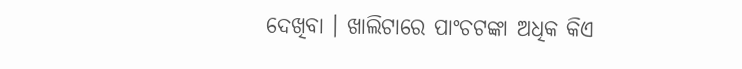ଦେଖିବା । ଖାଲିଟାରେ ପାଂଚଟଙ୍କା ଅଧିକ କିଏ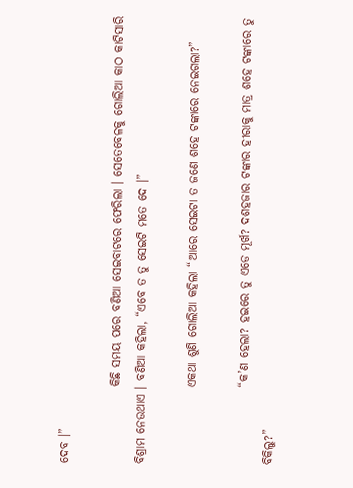ଦେବ ।”

                କିଛି ସମୟ ପରେ ବଣିଆ ସେଇବାଟରେ ଫେରିଲା । ସେତେବେଳକୁ ଗୋଲିଆ କାଠ କାଟିସାରି ବିଶ୍ରାମ ନେଉଥାଏ । ବଣିଆ କହିଲା, “ଏବେ ତ ତୁ ସେଇଟି ମତେ ଦେ ।”

                ଏକଥା ଶୁଣି ଗୋଲିଆ କହିଲା “ଆରେ ସେଇଟା ତ ଜଣେ ଶହେ ଟଙ୍କାରେ ନେଇଗଲା?”

                “କ’ଣ ହେଲା? ହଇରେ ତୁ ଏଡେ ମୂର୍ଖ? ଦଶହଜାର ଟଙ୍କାର ହୀରାକୁ ମାତ୍ର ଶହେ ଟଙ୍କାରେ ତୁ ବିକିଲୁ?”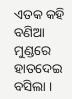ଏତକ କହି ବଣିଆ ମୁଣ୍ଡରେ ହାତଦେଇ ବସିଲା ।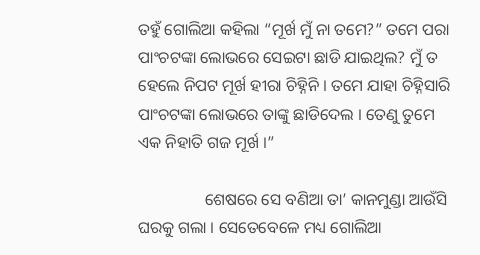ତହୁଁ ଗୋଲିଆ କହିଲା “ମୂର୍ଖ ମୁଁ ନା ତମେ?” ତମେ ପରା ପାଂଚଟଙ୍କା ଲୋଭରେ ସେଇଟା ଛାଡି ଯାଇଥିଲ? ମୁଁ ତ ହେଲେ ନିପଟ ମୂର୍ଖ ହୀରା ଚିହ୍ନିନି । ତମେ ଯାହା ଚିହ୍ନିସାରି ପାଂଚଟଙ୍କା ଲୋଭରେ ତାଙ୍କୁ ଛାଡିଦେଲ । ତେଣୁ ତୁମେ ଏକ ନିହାତି ଗଜ ମୂର୍ଖ ।”

                ଶେଷରେ ସେ ବଣିଆ ତା’ କାନମୁଣ୍ଡା ଆଉଁସି ଘରକୁ ଗଲା । ସେତେବେଳେ ମଧ୍ୟ ଗୋଲିଆ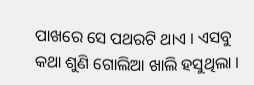ପାଖରେ ସେ ପଥରଟି ଥାଏ । ଏସବୁ କଥା ଶୁଣି ଗୋଲିଆ ଖାଲି ହସୁଥିଲା ।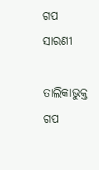ଗପ ସାରଣୀ

ତାଲିକାଭୁକ୍ତ ଗପ